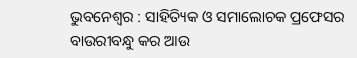ଭୁବନେଶ୍ୱର : ସାହିତ୍ୟିକ ଓ ସମାଲୋଚକ ପ୍ରଫେସର ବାଉରୀବନ୍ଧୁ କର ଆଉ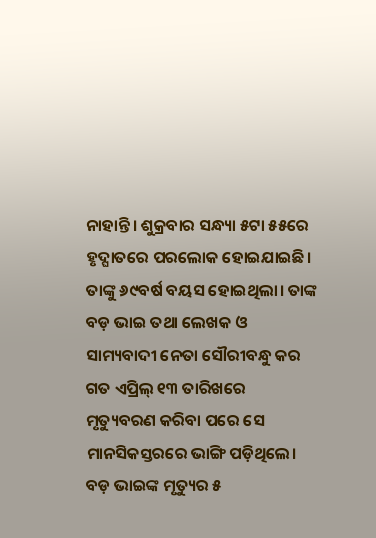ନାହାନ୍ତି। ଶୁକ୍ରବାର ସନ୍ଧ୍ୟା ୫ଟା ୫୫ରେ ହୃଦ୍ଘାତରେ ପରଲୋକ ହୋଇଯାଇଛି। ତାଙ୍କୁ ୬୯ବର୍ଷ ବୟସ ହୋଇଥିଲା। ତାଙ୍କ ବଡ଼ ଭାଇ ତଥା ଲେଖକ ଓ ସାମ୍ୟବାଦୀ ନେତା ସୌରୀବନ୍ଧୁ କର ଗତ ଏପ୍ରିଲ୍ ୧୩ ତାରିଖରେ ମୃତ୍ୟୁବରଣ କରିବା ପରେ ସେ ମାନସିକସ୍ତରରେ ଭାଙ୍ଗି ପଡ଼ିଥିଲେ। ବଡ଼ ଭାଇଙ୍କ ମୃତ୍ୟୁର ୫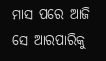ମାସ ପରେ ଆଜି ସେ ଆରପାରିକୁ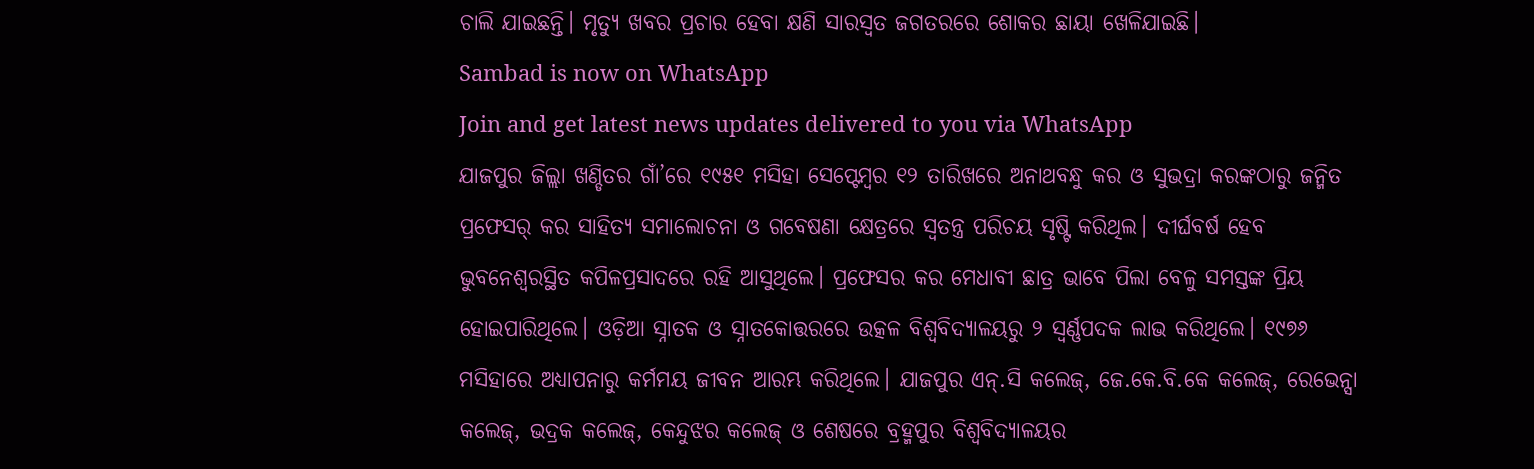ଚାଲି ଯାଇଛନ୍ତି। ମୃତ୍ୟୁ ଖବର ପ୍ରଚାର ହେବା କ୍ଷଣି ସାରସ୍ବତ ଜଗତରରେ ଶୋକର ଛାୟା ଖେଳିଯାଇଛି।
Sambad is now on WhatsApp
Join and get latest news updates delivered to you via WhatsApp
ଯାଜପୁର ଜିଲ୍ଲା ଖଣ୍ଡିତର ଗାଁ’ରେ ୧୯୫୧ ମସିହା ସେପ୍ଟେମ୍ବର ୧୨ ତାରିଖରେ ଅନାଥବନ୍ଧୁ କର ଓ ସୁଭଦ୍ରା କରଙ୍କଠାରୁ ଜନ୍ମିତ ପ୍ରଫେସର୍ କର ସାହିତ୍ୟ ସମାଲୋଚନା ଓ ଗବେଷଣା କ୍ଷେତ୍ରରେ ସ୍ବତନ୍ତ୍ର ପରିଚୟ ସୃଷ୍ଟି କରିଥିଲ। ଦୀର୍ଘବର୍ଷ ହେବ ଭୁବନେଶ୍ବରସ୍ଥିତ କପିଳପ୍ରସାଦରେ ରହି ଆସୁଥିଲେ। ପ୍ରଫେସର କର ମେଧାବୀ ଛାତ୍ର ଭାବେ ପିଲା ବେଳୁ ସମସ୍ତଙ୍କ ପ୍ରିୟ ହୋଇପାରିଥିଲେ। ଓଡ଼ିଆ ସ୍ନାତକ ଓ ସ୍ନାତକୋତ୍ତରରେ ଉତ୍କଳ ବିଶ୍ବବିଦ୍ୟାଳୟରୁ ୨ ସ୍ବର୍ଣ୍ଣପଦକ ଲାଭ କରିଥିଲେ। ୧୯୭୬ ମସିହାରେ ଅଧ୍ୟାପନାରୁ କର୍ମମୟ ଜୀବନ ଆରମ୍ଭ କରିଥିଲେ। ଯାଜପୁର ଏନ୍.ସି କଲେଜ୍, ଜେ.କେ.ବି.କେ କଲେଜ୍, ରେଭେନ୍ସା କଲେଜ୍, ଭଦ୍ରକ କଲେଜ୍, କେନ୍ଦୁଝର କଲେଜ୍ ଓ ଶେଷରେ ବ୍ରହ୍ମପୁର ବିଶ୍ବବିଦ୍ୟାଳୟର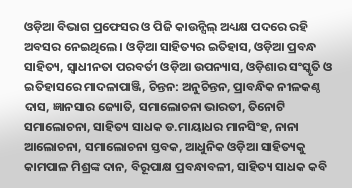ଓଡ଼ିଆ ବିଭାଗ ପ୍ରଫେସର ଓ ପିଜି କାଉନ୍ସିଲ୍ ଅଧ୍ୟକ୍ଷ ପଦରେ ରହି ଅବସର ନେଇଥିଲେ। ଓଡ଼ିଆ ସାହିତ୍ୟର ଇତିହାସ, ଓଡ଼ିଆ ପ୍ରବନ୍ଧ ସାହିତ୍ୟ, ସ୍ବାଧୀନତା ପରବର୍ତୀ ଓଡ଼ିଆ ଉପନ୍ୟାସ, ଓଡ଼ିଶାର ସଂସ୍କୃତି ଓ ଇତିହାସରେ ମାଦଳାପାଞ୍ଜି, ଚିନ୍ତନ: ଅନୁଚିନ୍ତନ, ପ୍ରାବନ୍ଧିକ ନୀଳକଣ୍ଠ ଦାସ, ଜ୍ଞାନସାର ଜ୍ୟୋତି, ସମାଲୋଚନା ଭାରତୀ, ତିନୋଟି ସମାଲୋଚନା, ସାହିତ୍ୟ ସାଧକ ଡ.ମାୟାଧର ମାନସିଂହ, ନାନା ଆଲୋଚନା, ସମାଲୋଚନା ସ୍ତବକ, ଆଧୁନିକ ଓଡ଼ିଆ ସାହିତ୍ୟକୁ କାମପାଳ ମିଶ୍ରଙ୍କ ଦାନ, ବିରୂପାକ୍ଷ ପ୍ରବନ୍ଧାବଳୀ, ସାହିତ୍ୟ ସାଧକ କବି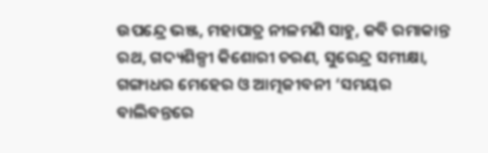ଉପନ୍ଦ୍ରେ ଭଞ୍ଜ, ମହାପାତ୍ର ନୀଳମଣି ସାହୁ, କବି ରମାକାନ୍ତ ରଥ, ଗଦ୍ୟଶିଳ୍ପୀ କିଶୋରୀ ଚରଣ, ସୁରେନ୍ଦ୍ର ସମୀକ୍ଷା, ଗଙ୍ଗାଧର ମେହେର ଓ ଆତ୍ମଜୀବନୀ ‘ସମୟର ବାଲିବନ୍ତରେ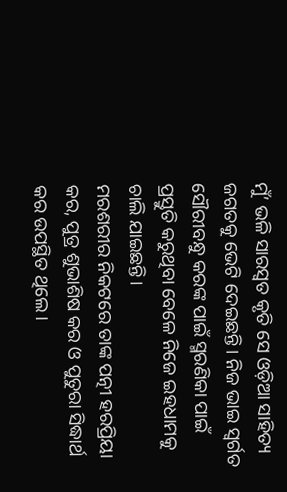ମୁଁ’ ଭଳି ସାରସ୍ବତ କୃତି ସେ ଓଡ଼ିଆ ସାହିତ୍ୟ ଜଗତକୁ ଭେଟି ଦେଇଛନ୍ତି। ନିଜ ଭାଇ ସ୍ବର୍ଗତ ସୌରୀବନ୍ଧୁ କରଙ୍କ ପାଇଁ ସ୍ମରଣିକା ପାଇଁ ପ୍ରସ୍ତୁତି କରୁଥିବା ବେଳେ ନିଜେ ଇହଧାମକୁ ଚାଲି ଯାଇଛନ୍ତି।
ମରଶରୀର ନିକଟରେ ତାଙ୍କ ପତ୍ନୀ ହରପ୍ରିୟା କର, ପୁତ୍ର ଶୁଭାଶିଷ କର ଓ ପୁତୁରା ସିଦ୍ଧାର୍ଥ କର ଉପସ୍ଥିତ ଥିଲେ।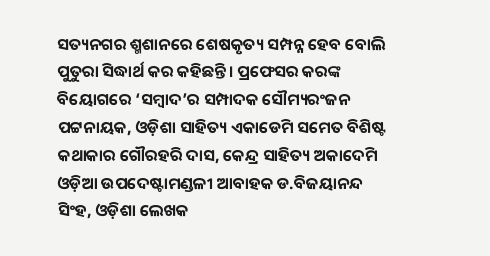ସତ୍ୟନଗର ଶ୍ମଶାନରେ ଶେଷକୃତ୍ୟ ସମ୍ପନ୍ନ ହେବ ବୋଲି ପୁତୁରା ସିଦ୍ଧାର୍ଥ କର କହିଛନ୍ତି। ପ୍ରଫେସର କରଙ୍କ ବିୟୋଗରେ ‘ସମ୍ବାଦ’ର ସମ୍ପାଦକ ସୌମ୍ୟରଂଜନ ପଟ୍ଟନାୟକ, ଓଡ଼ିଶା ସାହିତ୍ୟ ଏକାଡେମି ସମେତ ବିଶିଷ୍ଟ କଥାକାର ଗୌରହରି ଦାସ, କେନ୍ଦ୍ର ସାହିତ୍ୟ ଅକାଦେମି ଓଡ଼ିଆ ଉପଦେଷ୍ଟାମଣ୍ଡଳୀ ଆବାହକ ଡ.ବିଜୟାନନ୍ଦ ସିଂହ, ଓଡ଼ିଶା ଲେଖକ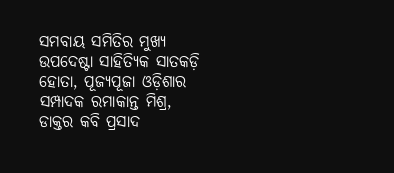ସମବାୟ ସମିତିର ମୁଖ୍ୟ ଉପଦେଷ୍ଟା ସାହିତ୍ୟିକ ସାତକଡ଼ି ହୋତା, ପୂଜ୍ୟପୂଜା ଓଡ଼ିଶାର ସମ୍ପାଦକ ରମାକାନ୍ତ ମିଶ୍ର, ଡାକ୍ତର କବି ପ୍ରସାଦ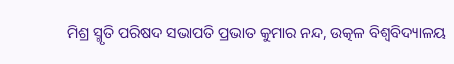ମିଶ୍ର ସ୍ମୃତି ପରିଷଦ ସଭାପତି ପ୍ରଭାତ କୁମାର ନନ୍ଦ, ଉତ୍କଳ ବିଶ୍ବବିଦ୍ୟାଳୟ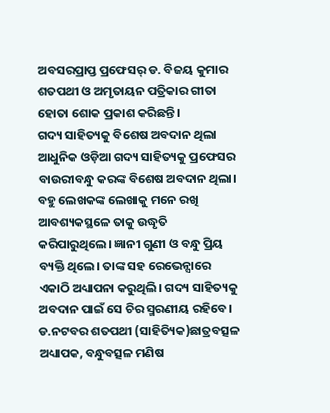ଅବସରପ୍ରାପ୍ତ ପ୍ରଫେସର୍ ଡ. ବିଜୟ କୁମାର ଶତପଥୀ ଓ ଅମୃତାୟନ ପତ୍ରିକାର ଗୀତା ହୋତା ଶୋକ ପ୍ରକାଶ କରିଛନ୍ତି।
ଗଦ୍ୟ ସାହିତ୍ୟକୁ ବିଶେଷ ଅବଦାନ ଥିଲା
ଆଧୁନିକ ଓଡ଼ିଆ ଗଦ୍ୟ ସାହିତ୍ୟକୁ ପ୍ରଫେସର ବାଉରୀବନ୍ଧୁ କରଙ୍କ ବିଶେଷ ଅବଦାନ ଥିଲା। ବହୁ ଲେଖକଙ୍କ ଲେଖାକୁ ମନେ ରଖି ଆବଶ୍ୟକସ୍ଥଳେ ତାକୁ ଉଦ୍ଧୃତି କରିପାରୁଥିଲେ। ଜ୍ଞାନୀ ଗୁଣୀ ଓ ବନ୍ଧୁ ପ୍ରିୟ ବ୍ୟକ୍ତି ଥିଲେ। ତାଙ୍କ ସହ ରେଭେନ୍ସାରେ ଏକାଠି ଅଧ୍ୟାପନା କରୁଥିଲି। ଗଦ୍ୟ ସାହିତ୍ୟକୁ ଅବଦାନ ପାଇଁ ସେ ଚିର ସ୍ମରଣୀୟ ରହିବେ।
ଡ.ନଟବର ଶତପଥୀ (ସାହିତ୍ୟିକ)ଛାତ୍ରବତ୍ସଳ ଅଧ୍ୟାପକ, ବନ୍ଧୁବତ୍ସଳ ମଣିଷ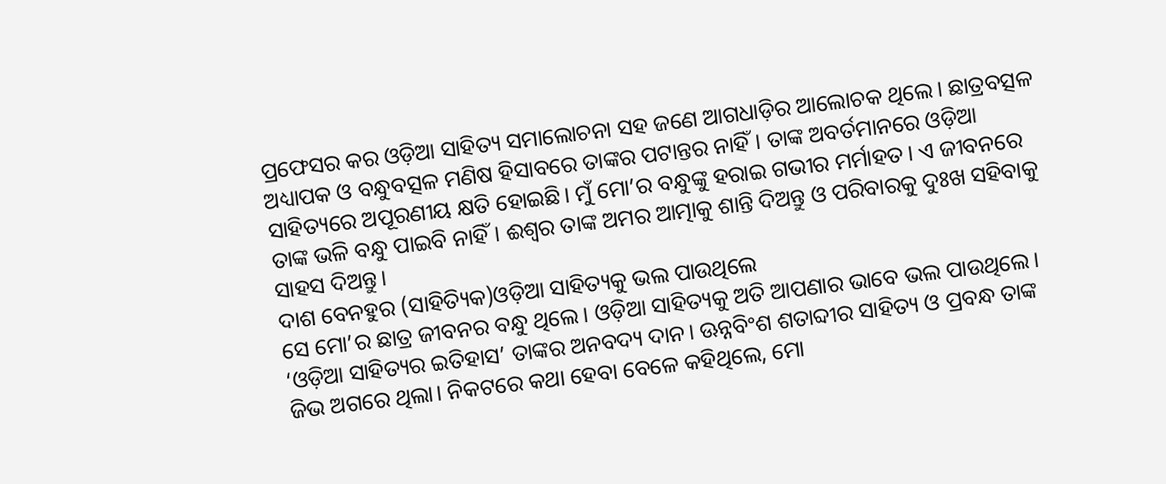ପ୍ରଫେସର କର ଓଡ଼ିଆ ସାହିତ୍ୟ ସମାଲୋଚନା ସହ ଜଣେ ଆଗଧାଡ଼ିର ଆଲୋଚକ ଥିଲେ। ଛାତ୍ରବତ୍ସଳ ଅଧ୍ୟାପକ ଓ ବନ୍ଧୁବତ୍ସଳ ମଣିଷ ହିସାବରେ ତାଙ୍କର ପଟାନ୍ତର ନାହିଁ। ତାଙ୍କ ଅବର୍ତମାନରେ ଓଡ଼ିଆ ସାହିତ୍ୟରେ ଅପୂରଣୀୟ କ୍ଷତି ହୋଇଛି। ମୁଁ ମୋ’ର ବନ୍ଧୁଙ୍କୁ ହରାଇ ଗଭୀର ମର୍ମାହତ। ଏ ଜୀବନରେ ତାଙ୍କ ଭଳି ବନ୍ଧୁ ପାଇବି ନାହିଁ। ଈଶ୍ବର ତାଙ୍କ ଅମର ଆତ୍ମାକୁ ଶାନ୍ତି ଦିଅନ୍ତୁ ଓ ପରିବାରକୁ ଦୁଃଖ ସହିବାକୁ ସାହସ ଦିଅନ୍ତୁ।
ଦାଶ ବେନହୁର (ସାହିତ୍ୟିକ)ଓଡ଼ିଆ ସାହିତ୍ୟକୁ ଭଲ ପାଉଥିଲେ
ସେ ମୋ’ର ଛାତ୍ର ଜୀବନର ବନ୍ଧୁ ଥିଲେ। ଓଡ଼ିଆ ସାହିତ୍ୟକୁ ଅତି ଆପଣାର ଭାବେ ଭଲ ପାଉଥିଲେ। ‘ଓଡ଼ିଆ ସାହିତ୍ୟର ଇତିହାସ’ ତାଙ୍କର ଅନବଦ୍ୟ ଦାନ। ଊନ୍ନବିଂଶ ଶତାବ୍ଦୀର ସାହିତ୍ୟ ଓ ପ୍ରବନ୍ଧ ତାଙ୍କ ଜିଭ ଅଗରେ ଥିଲା। ନିକଟରେ କଥା ହେବା ବେଳେ କହିଥିଲେ, ମୋ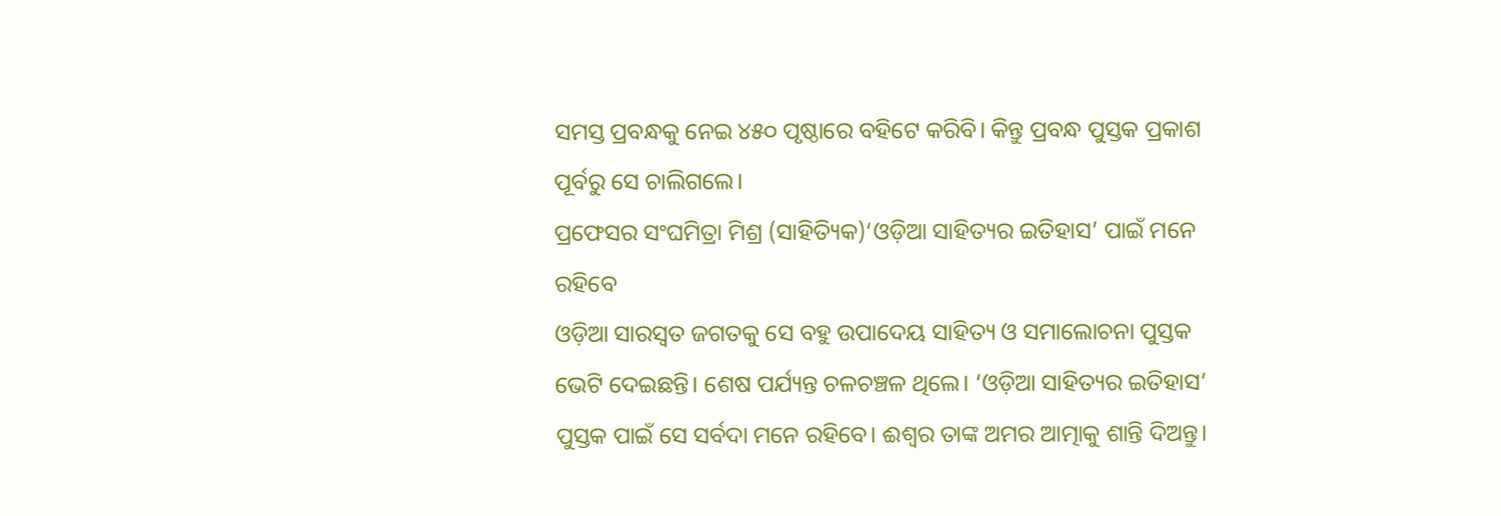ସମସ୍ତ ପ୍ରବନ୍ଧକୁ ନେଇ ୪୫୦ ପୃଷ୍ଠାରେ ବହିଟେ କରିବି। କିନ୍ତୁ ପ୍ରବନ୍ଧ ପୁସ୍ତକ ପ୍ରକାଶ ପୂର୍ବରୁ ସେ ଚାଲିଗଲେ।
ପ୍ରଫେସର ସଂଘମିତ୍ରା ମିଶ୍ର (ସାହିତ୍ୟିକ)‘ଓଡ଼ିଆ ସାହିତ୍ୟର ଇତିହାସ’ ପାଇଁ ମନେ ରହିବେ
ଓଡ଼ିଆ ସାରସ୍ବତ ଜଗତକୁ ସେ ବହୁ ଉପାଦେୟ ସାହିତ୍ୟ ଓ ସମାଲୋଚନା ପୁସ୍ତକ ଭେଟି ଦେଇଛନ୍ତି। ଶେଷ ପର୍ଯ୍ୟନ୍ତ ଚଳଚଞ୍ଚଳ ଥିଲେ। ‘ଓଡ଼ିଆ ସାହିତ୍ୟର ଇତିହାସ’ ପୁସ୍ତକ ପାଇଁ ସେ ସର୍ବଦା ମନେ ରହିବେ। ଈଶ୍ବର ତାଙ୍କ ଅମର ଆତ୍ମାକୁ ଶାନ୍ତି ଦିଅନ୍ତୁ।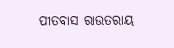ପୀତବାସ ରାଉତରାୟ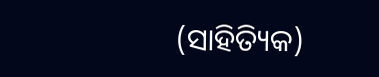(ସାହିତ୍ୟିକ)